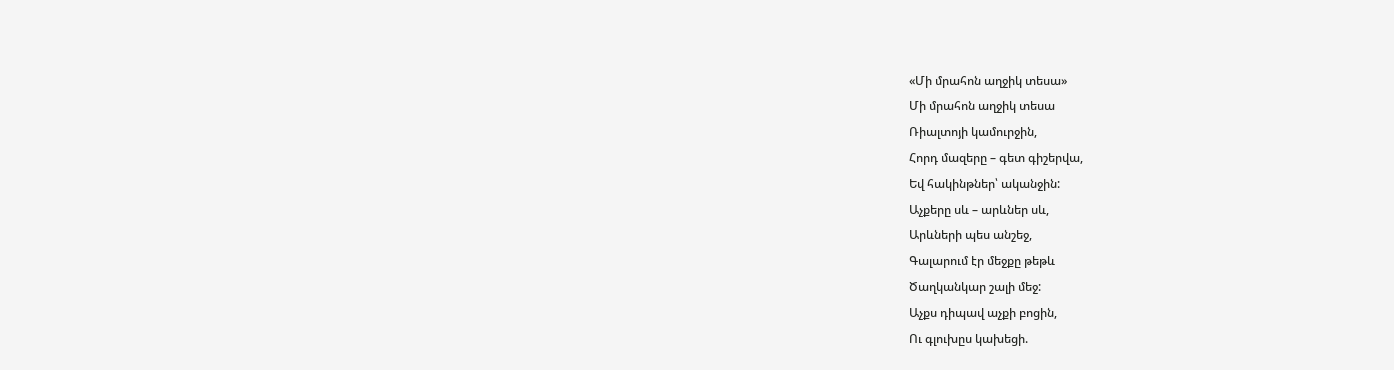«Մի մրահոն աղջիկ տեսա»
Մի մրահոն աղջիկ տեսա
Ռիալտոյի կամուրջին,
Հորդ մազերը – գետ գիշերվա,
Եվ հակինթներ՝ ականջին:
Աչքերը սև – արևներ սև,
Արևների պես անշեջ,
Գալարում էր մեջքը թեթև
Ծաղկանկար շալի մեջ:
Աչքս դիպավ աչքի բոցին,
Ու գլուխըս կախեցի.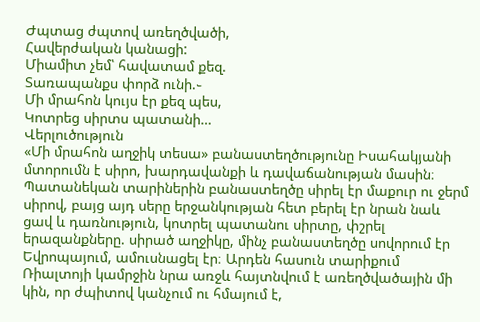Ժպտաց ժպտով առեղծվածի,
Հավերժական կանացի:
Միամիտ չեմ՝ հավատամ քեզ.
Տառապանքս փորձ ունի.֊
Մի մրահոն կույս էր քեզ պես,
Կոտրեց սիրտս պատանի…
Վերլուծություն
«Մի մրահոն աղջիկ տեսա» բանաստեղծությունը Իսահակյանի մտորումն է սիրո, խարդավանքի և դավաճանության մասին։ Պատանեկան տարիներին բանաստեղծը սիրել էր մաքուր ու ջերմ սիրով, բայց այդ սերը երջանկության հետ բերել էր նրան նաև ցավ և դառնություն, կոտրել պատանու սիրտը, փշրել երազանքները. սիրած աղջիկը, մինչ բանաստեղծը սովորում էր Եվրոպայում, ամուսնացել էր։ Արդեն հասուն տարիքում Ռիալտոյի կամրջին նրա առջև հայտնվում է առեղծվածային մի կին, որ ժպիտով կանչում ու հմայում է,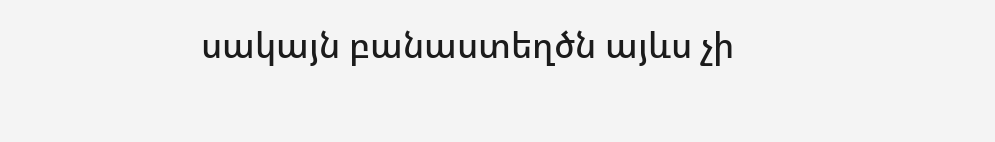սակայն բանաստեղծն այևս չի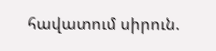հավատում սիրուն.